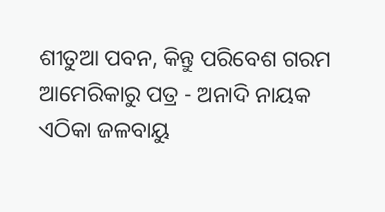ଶୀତୁଆ ପବନ, କିନ୍ତୁ ପରିବେଶ ଗରମ
ଆମେରିକାରୁ ପତ୍ର - ଅନାଦି ନାୟକ
ଏଠିକା ଜଳବାୟୁ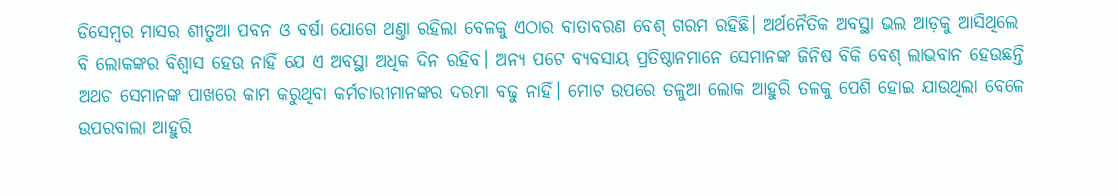ଡିସେମ୍ବର ମାସର ଶୀତୁଆ ପବନ ଓ ବର୍ଷା ଯୋଗେ ଥଣ୍ତା ରହିଲା ବେଳକୁ ଏଠାର ବାତାବରଣ ବେଶ୍ ଗରମ ରହିଛି। ଅର୍ଥନୈତିକ ଅବସ୍ଥା ଭଲ ଆଡ଼କୁ ଆସିଥିଲେ ବି ଲୋକଙ୍କର ବିଶ୍ବାସ ହେଉ ନାହିଁ ଯେ ଏ ଅବସ୍ଥା ଅଧିକ ଦିନ ରହିବ। ଅନ୍ୟ ପଟେ ବ୍ୟବସାୟ ପ୍ରତିଷ୍ଠାନମାନେ ସେମାନଙ୍କ ଜିନିଷ ବିକି ବେଶ୍ ଲାଭବାନ ହେଉଛନ୍ତି ଅଥଚ ସେମାନଙ୍କ ପାଖରେ କାମ କରୁଥିବା କର୍ମଚାରୀମାନଙ୍କର ଦରମା ବଢୁ ନାହିଁ। ମୋଟ ଉପରେ ତଳୁଆ ଲୋକ ଆହୁରି ତଳକୁ ପେଶି ହୋଇ ଯାଉଥିଲା ବେଳେ ଉପରବାଲା ଆହୁରି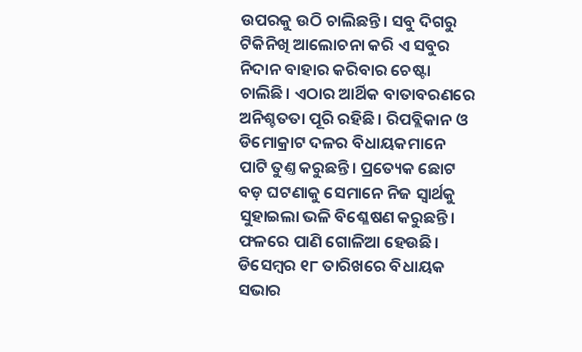ଉପରକୁ ଉଠି ଚାଲିଛନ୍ତି। ସବୁ ଦିଗରୁ ଟିକିନିଖି ଆଲୋଚନା କରି ଏ ସବୁର ନିଦାନ ବାହାର କରିବାର ଚେଷ୍ଟା ଚାଲିଛି। ଏଠାର ଆର୍ଥିକ ବାତାବରଣରେ ଅନିଶ୍ଚତତା ପୂରି ରହିଛି। ରିପବ୍ଲିକାନ ଓ ଡିମୋକ୍ରାଟ ଦଳର ବିଧାୟକମାନେ ପାଟି ତୁଣ୍ତ କରୁଛନ୍ତି। ପ୍ରତ୍ୟେକ ଛୋଟ ବଡ଼ ଘଟଣାକୁ ସେମାନେ ନିଜ ସ୍ବାର୍ଥକୁ ସୁହାଇଲା ଭଳି ବିଶ୍ଳେଷଣ କରୁଛନ୍ତି। ଫଳରେ ପାଣି ଗୋଳିଆ ହେଉଛି। ଡିସେମ୍ବର ୧୮ ତାରିଖରେ ବିଧାୟକ ସଭାର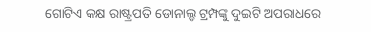ଗୋଟିଏ କକ୍ଷ ରାଷ୍ଟ୍ରପତି ଡୋନାଲ୍ଡ ଟ୍ରମ୍ପଙ୍କୁ ଦୁଇଟି ଅପରାଧରେ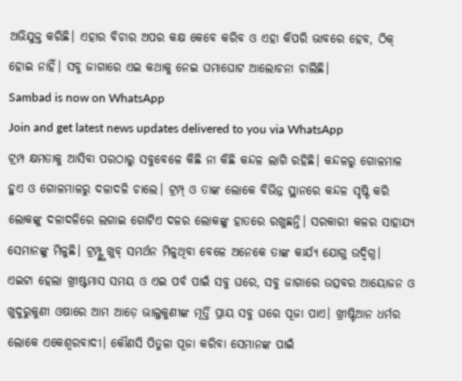ଅଭିଯୁକ୍ତ କରିଛି। ଏହାର ବିଚାର ଅପର କକ୍ଷ କେବେ କରିବ ଓ ଏହା କିପରି ଭାବରେ ହେବ, ଠିକ୍ ହୋଇ ନାହିଁ। ସବୁ ଜାଗାରେ ଏଇ କଥାକୁ ନେଇ ଘମାଘୋଟ ଆଲୋଚନା ଚାଲିଛି।
Sambad is now on WhatsApp
Join and get latest news updates delivered to you via WhatsApp
ଟ୍ରମ୍ପ କ୍ଷମତାକୁ ଆସିବା ପରଠାରୁ ସବୁବେଳେ କିଛି ନା କିଛି କନ୍ଦଳ ଲାଗି ରହିଛି। କନ୍ଦଳରୁ ଗୋଳମାଳ ହୁଏ ଓ ଗୋଳମାଳରୁ ଦଳାଦଳି ଚାଲେ। ଟ୍ରମ୍ପ୍ ଓ ତାଙ୍କ ଲୋକେ ବିଭିନ୍ନ ସ୍ଥାନରେ କନ୍ଦଳ ସୃଷ୍ଟି କରି ଲୋକଙ୍କୁ ଦଳାଦଳିରେ ଲଗାଇ ଗୋଟିଏ ଦଳର ଲୋକଙ୍କୁ ହାତରେ ରଖୁଛନ୍ତି। ସରକାରୀ କଳର ସାହାଯ୍ୟ ସେମାନଙ୍କୁ ମିଳୁଛି। ଟ୍ରମ୍ପ୍ଙ୍କୁ ଖୁବ୍ ସମର୍ଥନ ମିଳୁଥିବା ବେଳେ ଅନେକେ ତାଙ୍କ କାର୍ଯ୍ୟ ଯୋଗୁ ଉଦ୍ବିଗ୍ନ।
ଏଇଟା ହେଲା ଖ୍ରୀଷ୍ଟମାସ ସମୟ ଓ ଏଇ ପର୍ବ ପାଇଁ ସବୁ ଘରେ, ସବୁ ଜାଗାରେ ଉତ୍ସବର ଆୟୋଜନ ଓ ଖୁଦୁରୁକୁଣୀ ଓଷାରେ ଆମ ଆଡ଼େ ଭାଲୁକୁଣୀଙ୍କ ମୂର୍ତ୍ତି ପ୍ରାୟ ସବୁ ଘରେ ପୂଜା ପାଏ। ଖ୍ରୀଷ୍ଟିଆନ ଧର୍ମର ଲୋକେ ଏକେଶ୍ବରବାଦୀ। କୌଣସି ପିତୁଳା ପୂଜା କରିବା ସେମାନଙ୍କ ପାଇଁ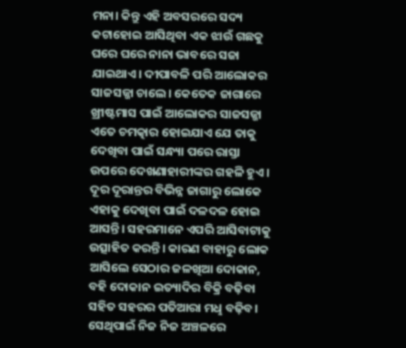ମନା। କିନ୍ତୁ ଏହି ଅବସରରେ ସଦ୍ୟ କଟାହୋଇ ଆସିଥିବା ଏକ ଝାଉଁ ଗଛକୁ ଘରେ ଘରେ ନାନା ଭାବରେ ସଜା ଯାଇଥାଏ। ଦୀପାବଳି ପରି ଆଲୋକର ସାଜସଜ୍ଜା ଚାଲେ। କେତେକ ଜାଗାରେ ଖ୍ରୀଷ୍ଟମାସ ପାଇଁ ଆଲୋକର ସାଜସଜ୍ଜା ଏତେ ଚମତ୍କାର ହୋଇଯାଏ ଯେ ତାକୁ ଦେଖିବା ପାଇଁ ସନ୍ଧ୍ୟା ପରେ ରାସ୍ତା ଉପରେ ଦେଖଣାହାରୀଙ୍କର ଗହଳି ହୁଏ। ଦୂର ଦୂରାନ୍ତର ବିଭିନ୍ନ ଜାଗାରୁ ଲୋକେ ଏହାକୁ ଦେଖିବା ପାଇଁ ଦଳଦଳ ହୋଇ ଆସନ୍ତି। ସହରମାନେ ଏପରି ଆସିବାଟାକୁ ଉତ୍ସାହିତ କରନ୍ତି। କାରଣ ବାହାରୁ ଲୋକ ଆସିଲେ ସେଠାର ଜଳଖିଆ ଦୋକାନ, ବହି ଦୋକାନ ଇତ୍ୟାଦିର ବିକ୍ରି ବଢ଼ିବା ସହିତ ସହରର ପତିଆରା ମଧୢ ବଢ଼ିବ। ସେଥିପାଇଁ ନିଜ ନିଜ ଅଞ୍ଚଳରେ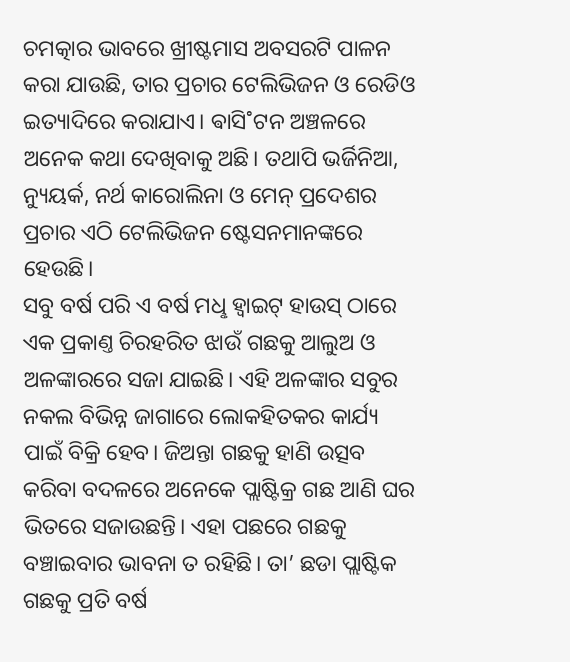ଚମତ୍କାର ଭାବରେ ଖ୍ରୀଷ୍ଟମାସ ଅବସରଟି ପାଳନ କରା ଯାଉଛି, ତାର ପ୍ରଚାର ଟେଲିଭିଜନ ଓ ରେଡିଓ ଇତ୍ୟାଦିରେ କରାଯାଏ। ଵାସି˚ଟନ ଅଞ୍ଚଳରେ ଅନେକ କଥା ଦେଖିବାକୁ ଅଛି। ତଥାପି ଭର୍ଜିନିଆ, ନ୍ୟୁୟର୍କ, ନର୍ଥ କାରୋଲିନା ଓ ମେନ୍ ପ୍ରଦେଶର ପ୍ରଚାର ଏଠି ଟେଲିଭିଜନ ଷ୍ଟେସନମାନଙ୍କରେ ହେଉଛି।
ସବୁ ବର୍ଷ ପରି ଏ ବର୍ଷ ମଧୢ ହ୍ବାଇଟ୍ ହାଉସ୍ ଠାରେ ଏକ ପ୍ରକାଣ୍ତ ଚିରହରିତ ଝାଉଁ ଗଛକୁ ଆଲୁଅ ଓ ଅଳଙ୍କାରରେ ସଜା ଯାଇଛି। ଏହି ଅଳଙ୍କାର ସବୁର ନକଲ ବିଭିନ୍ନ ଜାଗାରେ ଲୋକହିତକର କାର୍ଯ୍ୟ ପାଇଁ ବିକ୍ରି ହେବ। ଜିଅନ୍ତା ଗଛକୁ ହାଣି ଉତ୍ସବ କରିବା ବଦଳରେ ଅନେକେ ପ୍ଲାଷ୍ଟିକ୍ର ଗଛ ଆଣି ଘର ଭିତରେ ସଜାଉଛନ୍ତି। ଏହା ପଛରେ ଗଛକୁ ବଞ୍ଚାଇବାର ଭାବନା ତ ରହିଛି। ତା’ ଛଡା ପ୍ଲାଷ୍ଟିକ ଗଛକୁ ପ୍ରତି ବର୍ଷ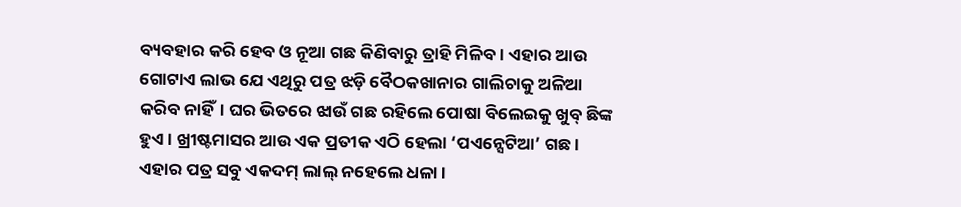ବ୍ୟବହାର କରି ହେବ ଓ ନୂଆ ଗଛ କିଣିବାରୁ ତ୍ରାହି ମିଳିବ। ଏହାର ଆଉ ଗୋଟାଏ ଲାଭ ଯେ ଏଥିରୁ ପତ୍ର ଝଡ଼ି ବୈଠକଖାନାର ଗାଲିଚାକୁ ଅଳିଆ କରିବ ନାହିଁ। ଘର ଭିତରେ ଝାଉଁ ଗଛ ରହିଲେ ପୋଷା ବିଲେଇକୁ ଖୁବ୍ ଛିଙ୍କ ହୁଏ। ଖ୍ରୀଷ୍ଟମାସର ଆଉ ଏକ ପ୍ରତୀକ ଏଠି ହେଲା ‘ପଏନ୍ସେଟିଆ’ ଗଛ। ଏହାର ପତ୍ର ସବୁ ଏକଦମ୍ ଲାଲ୍ ନହେଲେ ଧଳା।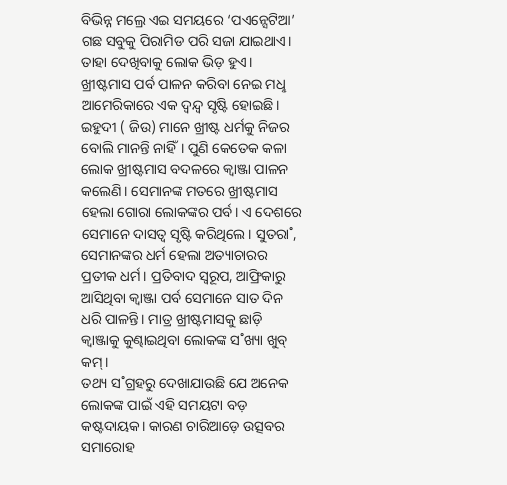ବିଭିନ୍ନ ମଲ୍ରେ ଏଇ ସମୟରେ ‘ପଏନ୍ସେଟିଆ’ ଗଛ ସବୁକୁ ପିରାମିଡ ପରି ସଜା ଯାଇଥାଏ। ତାହା ଦେଖିବାକୁ ଲୋକ ଭିଡ଼ ହୁଏ।
ଖ୍ରୀଷ୍ଟମାସ ପର୍ବ ପାଳନ କରିବା ନେଇ ମଧୢ ଆମେରିକାରେ ଏକ ଦ୍ବନ୍ଦ୍ବ ସୃଷ୍ଟି ହୋଇଛି। ଇହୁଦୀ ( ଜିଉ) ମାନେ ଖ୍ରୀଷ୍ଟ ଧର୍ମକୁ ନିଜର ବୋଲି ମାନନ୍ତି ନାହିଁ। ପୁଣି କେତେକ କଳା ଲୋକ ଖ୍ରୀଷ୍ଟମାସ ବଦଳରେ କ୍ବାଞ୍ଜା ପାଳନ କଲେଣି। ସେମାନଙ୍କ ମତରେ ଖ୍ରୀଷ୍ଟମାସ ହେଲା ଗୋରା ଲୋକଙ୍କର ପର୍ବ। ଏ ଦେଶରେ ସେମାନେ ଦାସତ୍ବ ସୃଷ୍ଟି କରିଥିଲେ। ସୁତରା˚, ସେମାନଙ୍କର ଧର୍ମ ହେଲା ଅତ୍ୟାଚାରର ପ୍ରତୀକ ଧର୍ମ। ପ୍ରତିବାଦ ସ୍ବରୂପ, ଆଫ୍ରିକାରୁ ଆସିଥିବା କ୍ବାଞ୍ଜା ପର୍ବ ସେମାନେ ସାତ ଦିନ ଧରି ପାଳନ୍ତି। ମାତ୍ର ଖ୍ରୀଷ୍ଟମାସକୁ ଛାଡ଼ି କ୍ବାଞ୍ଜାକୁ କୁଣ୍ଢାଇଥିବା ଲୋକଙ୍କ ସ˚ଖ୍ୟା ଖୁବ୍ କମ୍।
ତଥ୍ୟ ସ˚ଗ୍ରହରୁ ଦେଖାଯାଉଛି ଯେ ଅନେକ ଲୋକଙ୍କ ପାଇଁ ଏହି ସମୟଟା ବଡ଼ କଷ୍ଟଦାୟକ। କାରଣ ଚାରିଆଡ଼େ ଉତ୍ସବର ସମାରୋହ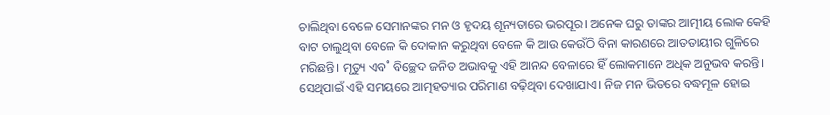ଚାଲିଥିବା ବେଳେ ସେମାନଙ୍କର ମନ ଓ ହୃଦୟ ଶୂନ୍ୟତାରେ ଭରପୂର। ଅନେକ ଘରୁ ତାଙ୍କର ଆତ୍ମୀୟ ଲୋକ କେହି ବାଟ ଚାଲୁଥିବା ବେଳେ କି ଦୋକାନ କରୁଥିବା ବେଳେ କି ଆଉ କେଉଁଠି ବିନା କାରଣରେ ଆତତାୟୀର ଗୁଳିରେ ମରିଛନ୍ତି। ମୃତ୍ୟୁ ଏବ˚ ବିଚ୍ଛେଦ ଜନିତ ଅଭାବକୁ ଏହି ଆନନ୍ଦ ବେଳାରେ ହିଁ ଲୋକମାନେ ଅଧିକ ଅନୁଭବ କରନ୍ତି। ସେଥିପାଇଁ ଏହି ସମୟରେ ଆତ୍ମହତ୍ୟାର ପରିମାଣ ବଢ଼ିଥିବା ଦେଖାଯାଏ। ନିଜ ମନ ଭିତରେ ବଦ୍ଧମୂଳ ହୋଇ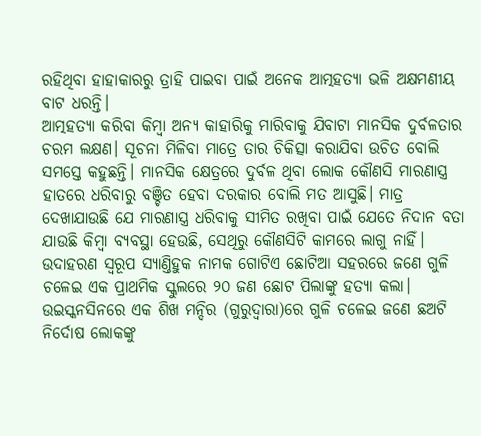ରହିଥିବା ହାହାକାରରୁ ତ୍ରାହି ପାଇବା ପାଇଁ ଅନେକ ଆତ୍ମହତ୍ୟା ଭଳି ଅକ୍ଷମଣୀୟ ବାଟ ଧରନ୍ତି।
ଆତ୍ମହତ୍ୟା କରିବା କିମ୍ବା ଅନ୍ୟ କାହାରିକୁ ମାରିବାକୁ ଯିବାଟା ମାନସିକ ଦୁର୍ବଳତାର ଚରମ ଲକ୍ଷଣ। ସୂଚନା ମିଳିବା ମାତ୍ରେ ତାର ଚିକିତ୍ସା କରାଯିବା ଉଚିତ ବୋଲି ସମସ୍ତେ କହୁଛନ୍ତି। ମାନସିକ କ୍ଷେତ୍ରରେ ଦୁର୍ବଳ ଥିବା ଲୋକ କୌଣସି ମାରଣାସ୍ତ୍ର ହାତରେ ଧରିବାରୁ ବଞ୍ଚିତ ହେବା ଦରକାର ବୋଲି ମତ ଆସୁଛି। ମାତ୍ର ଦେଖାଯାଉଛି ଯେ ମାରଣାସ୍ତ୍ର ଧରିବାକୁ ସୀମିତ ରଖିବା ପାଇଁ ଯେତେ ନିଦାନ ବତା ଯାଉଛି କିମ୍ବା ବ୍ୟବସ୍ଥା ହେଉଛି, ସେଥିରୁ କୌଣସିଟି କାମରେ ଲାଗୁ ନାହିଁ। ଉଦାହରଣ ସ୍ବରୂପ ସ୍ୟାଣ୍ତିହୁକ ନାମକ ଗୋଟିଏ ଛୋଟିଆ ସହରରେ ଜଣେ ଗୁଳି ଚଳେଇ ଏକ ପ୍ରାଥମିକ ସ୍କୁଲରେ ୨୦ ଜଣ ଛୋଟ ପିଲାଙ୍କୁ ହତ୍ୟା କଲା। ଉଇସ୍କନସିନରେ ଏକ ଶିଖ ମନ୍ଦିର (ଗୁରୁଦ୍ବାରା)ରେ ଗୁଳି ଚଳେଇ ଜଣେ ଛଅଟି ନିର୍ଦୋଷ ଲୋକଙ୍କୁ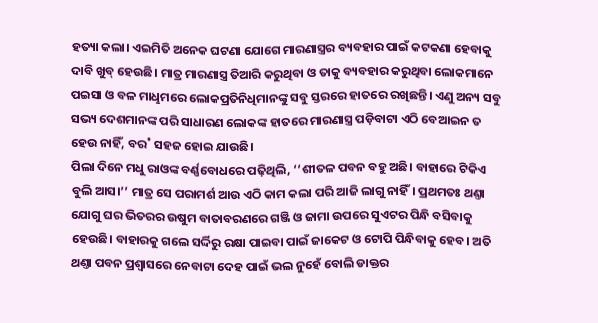ହତ୍ୟା କଲା। ଏଇମିତି ଅନେକ ଘଟଣା ଯୋଗେ ମାରଣାସ୍ତ୍ରର ବ୍ୟବହାର ପାଇଁ କଟକଣା ହେବାକୁ ଦାବି ଖୁବ୍ ହେଉଛି। ମାତ୍ର ମାରଣାସ୍ତ୍ର ତିଆରି କରୁଥିବା ଓ ତାକୁ ବ୍ୟବହାର କରୁଥିବା ଲୋକମାନେ ପଇସା ଓ ବଳ ମାଧୢମରେ ଲୋକପ୍ରତିନିଧିମାନଙ୍କୁ ସବୁ ସ୍ତରରେ ହାତରେ ରଖିଛନ୍ତି। ଏଣୁ ଅନ୍ୟ ସବୁ ସଭ୍ୟ ଦେଶମାନଙ୍କ ପରି ସାଧାରଣ ଲୋକଙ୍କ ହାତରେ ମାରଣାସ୍ତ୍ର ପଡ଼ିବାଟା ଏଠି ବେଆଇନ ତ ହେଉ ନାହିଁ, ବର˚ ସହଜ ହୋଇ ଯାଉଛି।
ପିଲା ଦିନେ ମଧୁ ରାଓଙ୍କ ବର୍ଣ୍ଣବୋଧରେ ପଢ଼ିଥିଲି, ‘‘ଶୀତଳ ପବନ ବହୁ ଅଛି। ବାହାରେ ଟିକିଏ ବୁଲି ଆସ।’’ ମାତ୍ର ସେ ପରାମର୍ଶ ଆଉ ଏଠି କାମ କଲା ପରି ଆଜି ଲାଗୁ ନାହିଁ। ପ୍ରଥମତଃ ଥଣ୍ତା ଯୋଗୁ ଘର ଭିତରର ଉଷୁମ ବାତାବରଣରେ ଗଞ୍ଜି ଓ ଜାମା ଉପରେ ସୁଏଟର ପିନ୍ଧି ବସିବାକୁ ହେଉଛି। ବାହାରକୁ ଗଲେ ସର୍ଦ୍ଦିରୁ ରକ୍ଷା ପାଇବା ପାଇଁ ଜାକେଟ ଓ ଟୋପି ପିନ୍ଧିବାକୁ ହେବ। ଅତି ଥଣ୍ତା ପବନ ପ୍ରଶ୍ବାସରେ ନେବାଟା ଦେହ ପାଇଁ ଭଲ ନୁହେଁ ବୋଲି ଡାକ୍ତର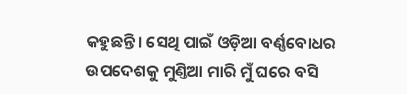କହୁଛନ୍ତି। ସେଥି ପାଇଁ ଓଡ଼ିଆ ବର୍ଣ୍ଣବୋଧର ଉପଦେଶକୁ ମୁଣ୍ତିଆ ମାରି ମୁଁ ଘରେ ବସି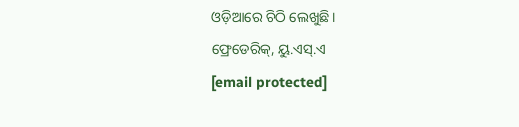ଓଡ଼ିଆରେ ଚିଠି ଲେଖୁଛି।
ଫ୍ରେଡେରିକ୍, ୟୁ.ଏସ୍.ଏ
[email protected]